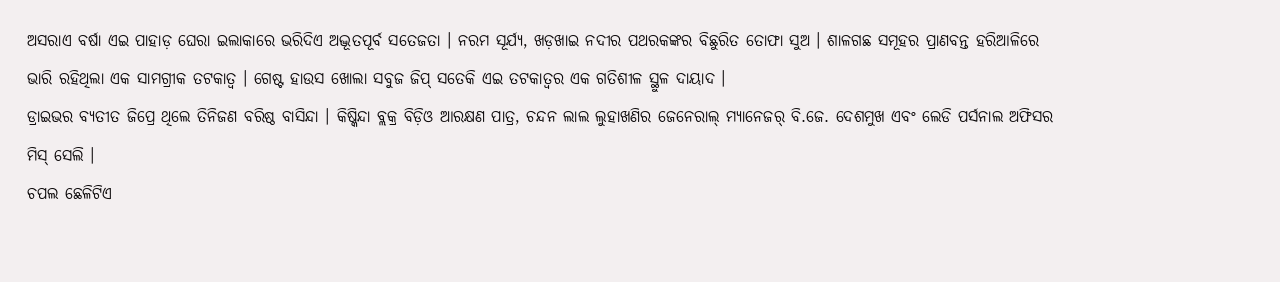ଅସରାଏ ବର୍ଷା ଏଇ ପାହାଡ଼ ଘେରା ଇଲାକାରେ ଭରିଦିଏ ଅଦ୍ଭୂତପୂର୍ବ ସତେଜତା । ନରମ ସୂର୍ଯ୍ୟ, ଖଡ଼ଖାଇ ନଦୀର ପଥରକଙ୍କର ବିଛୁରିତ ତୋଫା ସୁଅ । ଶାଳଗଛ ସମୂହର ପ୍ରାଣବନ୍ତ ହରିଆଳିରେ ଭାରି ରହିଥିଲା ଏକ ସାମଗ୍ରୀକ ତଟକାତ୍ୱ । ଗେଷ୍ଟ ହାଉସ ଖୋଲା ସବୁଜ ଜିପ୍ ସତେକି ଏଇ ତଟକାତ୍ୱର ଏକ ଗତିଶୀଳ ସ୍ଥୁଳ ଦାୟାଦ ।
ଡ୍ରାଇଭର ବ୍ୟତୀତ ଜିପ୍ରେ ଥିଲେ ତିନିଜଣ ବରିଷ୍ଠ ବାସିନ୍ଦା । କିଷ୍କିନ୍ଦା ବ୍ଲକ୍ର ବିଡ଼ିଓ ଆରକ୍ଷଣ ପାତ୍ର, ଚନ୍ଦନ ଲାଲ ଲୁହାଖଣିର ଜେନେରାଲ୍ ମ୍ୟାନେଜର୍ ବି.ଜେ. ଦେଶମୁଖ ଏବଂ ଲେଡି ପର୍ସନାଲ ଅଫିସର ମିସ୍ ସେଲି ।
ଚପଲ ଛେଳିଟିଏ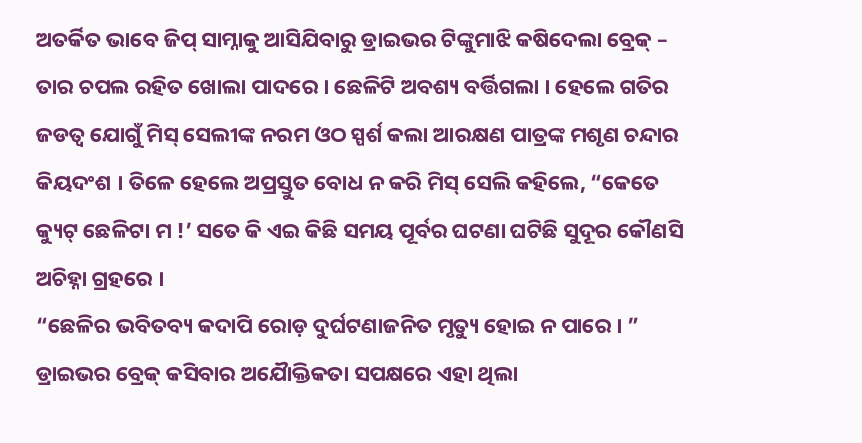ଅତର୍କିତ ଭାବେ ଜିପ୍ ସାମ୍ନାକୁ ଆସିଯିବାରୁ ଡ୍ରାଇଭର ଟିଙ୍କୁମାଝି କଷିଦେଲା ବ୍ରେକ୍ – ତାର ଚପଲ ରହିତ ଖୋଲା ପାଦରେ । ଛେଳିଟି ଅବଶ୍ୟ ବର୍ତ୍ତିଗଲା । ହେଲେ ଗତିର ଜଡତ୍ୱ ଯୋଗୁଁ ମିସ୍ ସେଲୀଙ୍କ ନରମ ଓଠ ସ୍ପର୍ଶ କଲା ଆରକ୍ଷଣ ପାତ୍ରଙ୍କ ମଶୃଣ ଚନ୍ଦାର କିୟଦଂଶ । ତିଳେ ହେଲେ ଅପ୍ରସ୍ତୁତ ବୋଧ ନ କରି ମିସ୍ ସେଲି କହିଲେ, “କେତେ କ୍ୟୁଟ୍ ଛେଳିଟା ମ !’ ସତେ କି ଏଇ କିଛି ସମୟ ପୂର୍ବର ଘଟଣା ଘଟିଛି ସୁଦୂର କୌଣସି ଅଚିହ୍ନା ଗ୍ରହରେ ।
“ଛେଳିର ଭବିତବ୍ୟ କଦାପି ରୋଡ଼ ଦୁର୍ଘଟଣାଜନିତ ମୃତ୍ୟୁ ହୋଇ ନ ପାରେ । ” ଡ୍ରାଇଭର ବ୍ରେକ୍ କସିବାର ଅଯୋୖକ୍ତିକତା ସପକ୍ଷରେ ଏହା ଥିଲା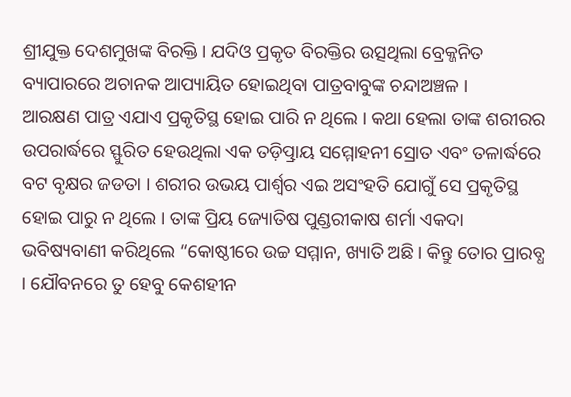ଶ୍ରୀଯୁକ୍ତ ଦେଶମୁଖଙ୍କ ବିରକ୍ତି । ଯଦିଓ ପ୍ରକୃତ ବିରକ୍ତିର ଉତ୍ସଥିଲା ବ୍ରେକ୍ଜନିତ ବ୍ୟାପାରରେ ଅଚାନକ ଆପ୍ୟାୟିତ ହୋଇଥିବା ପାତ୍ରବାବୁଙ୍କ ଚନ୍ଦାଅଞ୍ଚଳ ।
ଆରକ୍ଷଣ ପାତ୍ର ଏଯାଏ ପ୍ରକୃତିସ୍ଥ ହୋଇ ପାରି ନ ଥିଲେ । କଥା ହେଲା ତାଙ୍କ ଶରୀରର ଉପରାର୍ଦ୍ଧରେ ସ୍ଫୁରିତ ହେଉଥିଲା ଏକ ତଡ଼ିତ୍ପ୍ରାୟ ସମ୍ମୋହନୀ ସ୍ରୋତ ଏବଂ ତଳାର୍ଦ୍ଧରେ ବଟ ବୃକ୍ଷର ଜଡତା । ଶରୀର ଉଭୟ ପାର୍ଶ୍ଵର ଏଇ ଅସଂହତି ଯୋଗୁଁ ସେ ପ୍ରକୃତିସ୍ଥ ହୋଇ ପାରୁ ନ ଥିଲେ । ତାଙ୍କ ପ୍ରିୟ ଜ୍ୟୋତିଷ ପୁଣ୍ଡରୀକାଷ ଶର୍ମା ଏକଦା ଭବିଷ୍ୟବାଣୀ କରିଥିଲେ “କୋଷ୍ଠୀରେ ଉଚ୍ଚ ସମ୍ମାନ, ଖ୍ୟାତି ଅଛି । କିନ୍ତୁ ତୋର ପ୍ରାରବ୍ଧ । ଯୌବନରେ ତୁ ହେବୁ କେଶହୀନ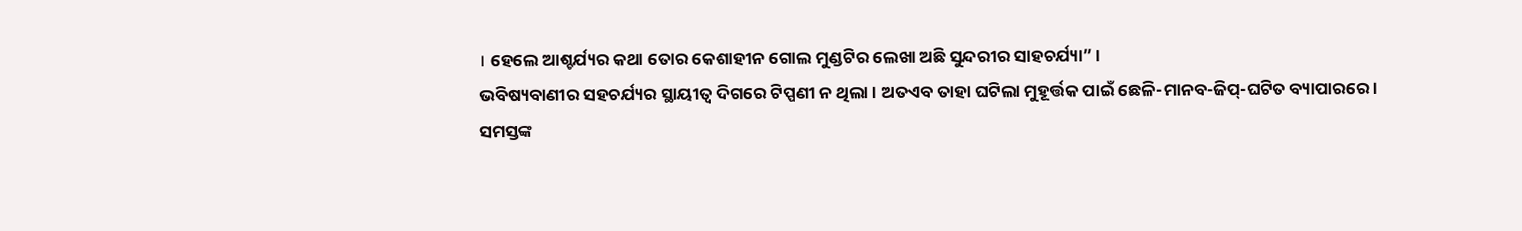। ହେଲେ ଆଶ୍ଚର୍ଯ୍ୟର କଥା ତୋର କେଶାହୀନ ଗୋଲ ମୁଣ୍ଡଟିର ଲେଖା ଅଛି ସୁନ୍ଦରୀର ସାହଚର୍ଯ୍ୟା” ।
ଭବିଷ୍ୟବାଣୀର ସହଚର୍ଯ୍ୟର ସ୍ଥାୟୀତ୍ୱ ଦିଗରେ ଟିପ୍ପଣୀ ନ ଥିଲା । ଅତଏବ ତାହା ଘଟିଲା ମୁହୂର୍ତ୍ତକ ପାଇଁ ଛେଳି-ମାନବ-ଜିପ୍-ଘଟିତ ବ୍ୟାପାରରେ ।
ସମସ୍ତଙ୍କ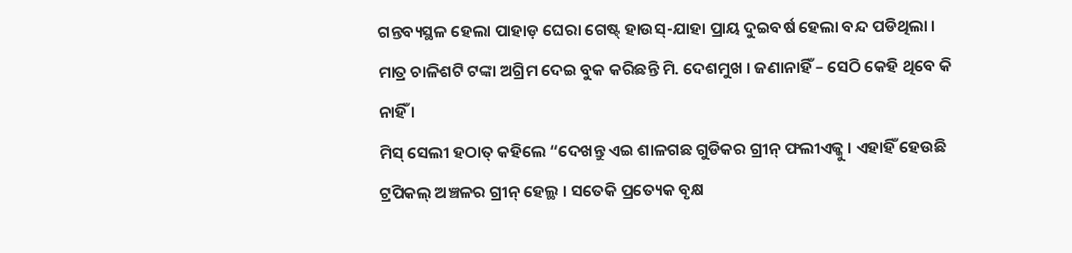ଗନ୍ତବ୍ୟସ୍ଥଳ ହେଲା ପାହାଡ଼ ଘେରା ଗେଷ୍ଟ୍ ହାଉସ୍-ଯାହା ପ୍ରାୟ ଦୁଇବର୍ଷ ହେଲା ବନ୍ଦ ପଡିଥିଲା । ମାତ୍ର ଚାଳିଶଟି ଟଙ୍କା ଅଗ୍ରିମ ଦେଇ ବୁକ କରିଛନ୍ତି ମି. ଦେଶମୁଖ । ଜଣାନାହିଁ – ସେଠି କେହି ଥିବେ କି ନାହିଁ ।
ମିସ୍ ସେଲୀ ହଠାତ୍ କହିଲେ “ଦେଖନ୍ତୁ ଏଇ ଶାଳଗଛ ଗୁଡିକର ଗ୍ରୀନ୍ ଫଲୀଏଜ୍କୁ । ଏହାହିଁ ହେଉଛି ଟ୍ରପିକଲ୍ ଅଞ୍ଚଳର ଗ୍ରୀନ୍ ହେଲ୍ଥ । ସତେକି ପ୍ରତ୍ୟେକ ବୃକ୍ଷ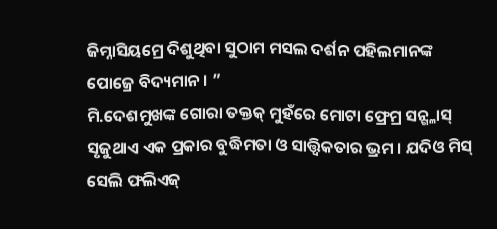ଜିମ୍ନାସିୟମ୍ରେ ଦିଶୁଥିବା ସୁଠାମ ମସଲ ଦର୍ଶନ ପହିଲମାନଙ୍କ ପୋଜ୍ରେ ବିଦ୍ୟମାନ । ”
ମି.ଦେଶମୁଖଙ୍କ ଗୋରା ତକ୍ତକ୍ ମୁହଁରେ ମୋଟା ଫ୍ରେମ୍ର ସନ୍ଗ୍ଳାସ୍ ସୃଜୁଥାଏ ଏକ ପ୍ରକାର ବୁଦ୍ଧିମତା ଓ ସାତ୍ତ୍ଵିକତାର ଭ୍ରମ । ଯଦିଓ ମିସ୍ ସେଲି ଫଲିଏଜ୍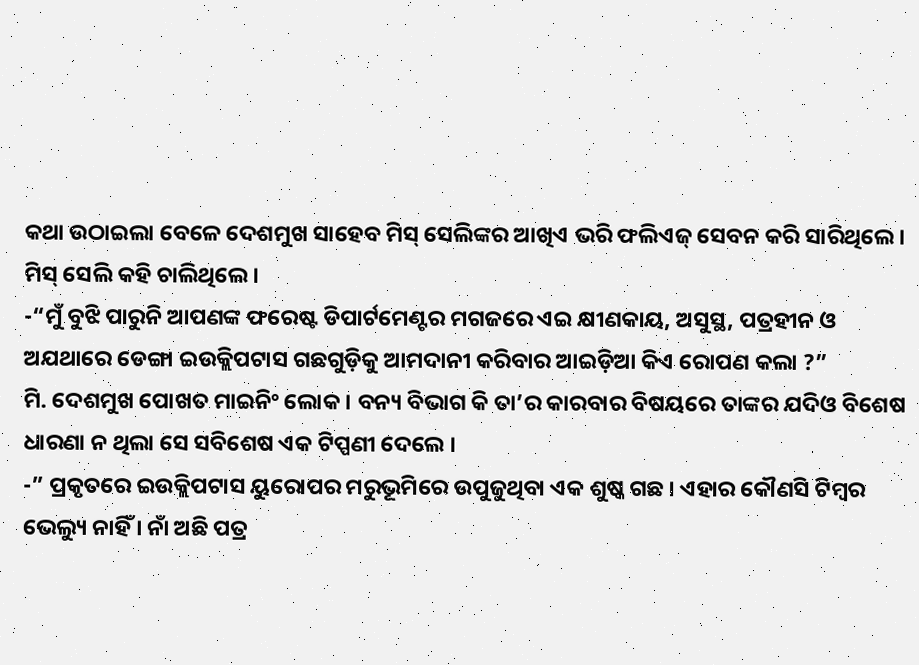କଥା ଉଠାଇଲା ବେଳେ ଦେଶମୁଖ ସାହେବ ମିସ୍ ସେଲିଙ୍କର ଆଖିଏ ଭରି ଫଲିଏଜ୍ ସେବନ କରି ସାରିଥିଲେ ।
ମିସ୍ ସେଲି କହି ଚାଲିଥିଲେ ।
-“ମୁଁ ବୁଝି ପାରୁନି ଆପଣଙ୍କ ଫରେଷ୍ଟ ଡିପାର୍ଟମେଣ୍ଟର ମଗଜରେ ଏଇ କ୍ଷୀଣକାୟ, ଅସୁସ୍ଥ, ପତ୍ରହୀନ ଓ ଅଯଥାରେ ଡେଙ୍ଗା ଇଉକ୍ଲିପଟାସ ଗଛଗୁଡ଼ିକୁ ଆମଦାନୀ କରିବାର ଆଇଡ଼ିଆ କିଏ ରୋପଣ କଲା ?”
ମି. ଦେଶମୁଖ ପୋଖତ ମାଇନିଂ ଲୋକ । ବନ୍ୟ ବିଭାଗ କି ତା’ର କାରବାର ବିଷୟରେ ତାଙ୍କର ଯଦିଓ ବିଶେଷ ଧାରଣା ନ ଥିଲା ସେ ସବିଶେଷ ଏକ ଟିପ୍ପଣୀ ଦେଲେ ।
-” ପ୍ରକୃତରେ ଇଉକ୍ଲିପଟାସ ୟୁରୋପର ମରୁଭୂମିରେ ଉପୁଜୁଥିବା ଏକ ଶୁଷ୍କ ଗଛ । ଏହାର କୌଣସି ଟିମ୍ବର ଭେଲ୍ୟୁ ନାହିଁ । ନାଁ ଅଛି ପତ୍ର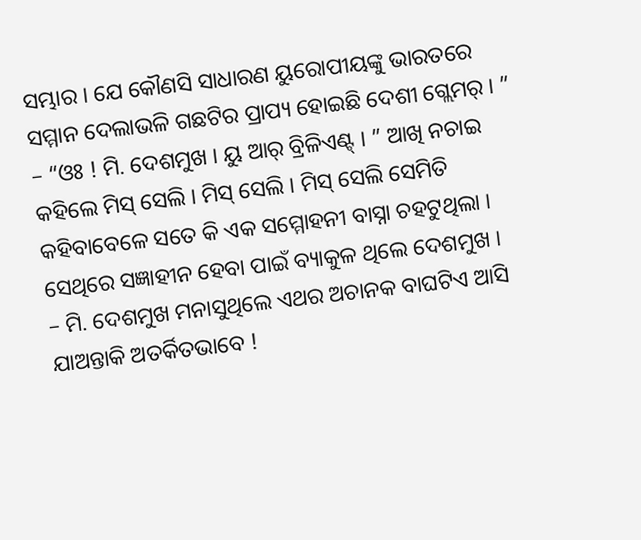ସମ୍ଭାର । ଯେ କୌଣସି ସାଧାରଣ ୟୁରୋପୀୟଙ୍କୁ ଭାରତରେ ସମ୍ମାନ ଦେଲାଭଳି ଗଛଟିର ପ୍ରାପ୍ୟ ହୋଇଛି ଦେଶୀ ଗ୍ଲେମର୍ । ”
– “ଓଃ ! ମି. ଦେଶମୁଖ । ୟୁ ଆର୍ ବ୍ରିଳିଏଣ୍ଟ୍ । ” ଆଖି ନଚାଇ କହିଲେ ମିସ୍ ସେଲି । ମିସ୍ ସେଲି । ମିସ୍ ସେଲି ସେମିତି କହିବାବେଳେ ସତେ କି ଏକ ସମ୍ମୋହନୀ ବାସ୍ନା ଚହଟୁଥିଲା । ସେଥିରେ ସଜ୍ଞାହୀନ ହେବା ପାଇଁ ବ୍ୟାକୁଳ ଥିଲେ ଦେଶମୁଖ ।
– ମି. ଦେଶମୁଖ ମନାସୁଥିଲେ ଏଥର ଅଚାନକ ବାଘଟିଏ ଆସି ଯାଅନ୍ତାକି ଅତର୍କିତଭାବେ !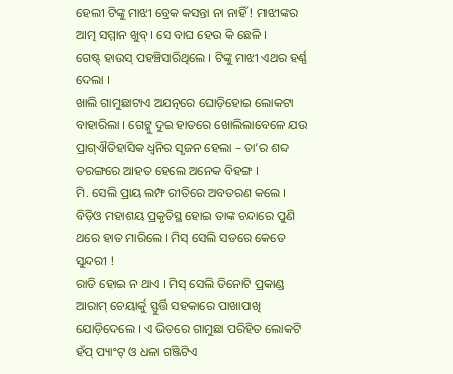ହେଲୀ ଟିଙ୍କୁ ମାଝୀ ବ୍ରେକ କସନ୍ତା ନା ନାହିଁ ! ମାଝୀଙ୍କର ଆତ୍ମ ସମ୍ମାନ ଖୁବ୍ । ସେ ବାଘ ହେଉ କି ଛେଳି ।
ଗେଷ୍ଟ୍ ହାଉସ୍ ପହଞ୍ଚିସାରିଥିଲେ । ଟିଙ୍କୁ ମାଝୀ ଏଥର ହର୍ଣ୍ଣ ଦେଲା ।
ଖାଲି ଗାମୁଛାଟାଏ ଅଯତ୍ନରେ ଘୋଡ଼ିହୋଇ ଲୋକଟା ବାହାରିଲା । ଗେଟ୍କୁ ଦୁଇ ହାତରେ ଖୋଲିଲାବେଳେ ଯଉ ପ୍ରାଗ୍ଐତିହାସିକ ଧ୍ୱନିର ସୃଜନ ହେଲା – ତା’ର ଶବ୍ଦ ତରଙ୍ଗରେ ଆହତ ହେଲେ ଅନେକ ବିହଙ୍ଗ ।
ମି. ସେଲି ପ୍ରାୟ ଲମ୍ଫ ରୀତିରେ ଅବତରଣ କଲେ । ବିଡ଼ିଓ ମହାଶୟ ପ୍ରକୃତିସ୍ଥ ହୋଇ ତାଙ୍କ ଚନ୍ଦାରେ ପୁଣି ଥରେ ହାତ ମାରିଲେ । ମିସ୍ ସେଲି ସତରେ କେତେ ସୁନ୍ଦରୀ !
ରାତି ହୋଇ ନ ଥାଏ । ମିସ୍ ସେଲି ତିନୋଟି ପ୍ରକାଣ୍ଡ ଆରାମ୍ ଚେୟାର୍କୁ ସ୍ଫୁର୍ତ୍ତି ସହକାରେ ପାଖାପାଖି ଯୋଡ଼ିଦେଲେ । ଏ ଭିତରେ ଗାମୁଛା ପରିହିତ ଲୋକଟି ହଁପ୍ ପ୍ୟାଂଟ୍ ଓ ଧଳା ଗଞ୍ଜିଟିଏ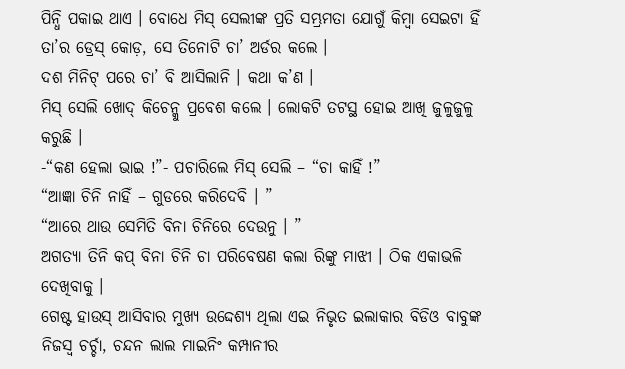ପିନ୍ଧି ପକାଇ ଥାଏ । ବୋଧେ ମିସ୍ ସେଲୀଙ୍କ ପ୍ରତି ସମ୍ଭ୍ରମତା ଯୋଗୁଁ କିମ୍ବା ସେଇଟା ହିଁ ତା’ର ଡ୍ରେସ୍ କୋଡ଼, ସେ ତିନୋଟି ଚା’ ଅର୍ଡର କଲେ ।
ଦଶ ମିନିଟ୍ ପରେ ଚା’ ବି ଆସିଲାନି । କଥା କ’ଣ ।
ମିସ୍ ସେଲି ଖୋଦ୍ କିଚେନ୍କୁ ପ୍ରବେଶ କଲେ । ଲୋକଟି ତଟସ୍ଥ ହୋଇ ଆଖି ଜୁଳୁଜୁଳୁ କରୁଛି ।
-“କଣ ହେଲା ଭାଇ !”- ପଚାରିଲେ ମିସ୍ ସେଲି – “ଚା କାହିଁ !”
“ଆଜ୍ଞା ଚିନି ନାହିଁ – ଗୁଡରେ କରିଦେବି । ”
“ଆରେ ଥାଉ ସେମିତି ବିନା ଚିନିରେ ଦେଉନୁ । ”
ଅଗତ୍ୟା ତିନି କପ୍ ବିନା ଚିନି ଚା ପରିବେଷଣ କଲା ରିଙ୍କୁ ମାଝୀ । ଠିକ ଏକାଭଳି ଦେଖିବାକୁ ।
ଗେଷ୍ଟ ହାଉସ୍ ଆସିବାର ମୁଖ୍ୟ ଉଦ୍ଦେଶ୍ୟ ଥିଲା ଏଇ ନିଭୃତ ଇଲାକାର ବିଡିଓ ବାବୁଙ୍କ ନିଜସ୍ୱ ଚର୍ଚ୍ଚା, ଚନ୍ଦନ ଲାଲ ମାଇନିଂ କମ୍ପାନୀର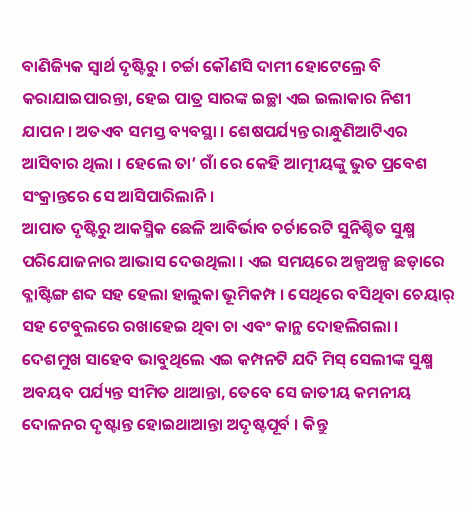ବାଣିଜ୍ୟିକ ସ୍ୱାର୍ଥ ଦୃଷ୍ଟିରୁ । ଚର୍ଚ୍ଚା କୌଣସି ଦାମୀ ହୋଟେଲ୍ରେ ବି କରାଯାଇପାରନ୍ତା, ହେଇ ପାତ୍ର ସାରଙ୍କ ଇଚ୍ଛା ଏଇ ଇଲାକାର ନିଶୀ ଯାପନ । ଅତଏବ ସମସ୍ତ ବ୍ୟବସ୍ଥା । ଶେଷପର୍ଯ୍ୟନ୍ତ ରାନ୍ଧୁଣିଆଟିଏର ଆସିବାର ଥିଲା । ହେଲେ ତା’ ଗାଁ ରେ କେହି ଆତ୍ମୀୟଙ୍କୁ ଭୁତ ପ୍ରବେଶ ସଂକ୍ରାନ୍ତରେ ସେ ଆସିପାରିଲାନି ।
ଆପାତ ଦୃଷ୍ଟିରୁ ଆକସ୍ମିକ ଛେଳି ଆବିର୍ଭାବ ଚର୍ଚାରେଟି ସୁନିଶ୍ଚିତ ସୁକ୍ଷ୍ମ ପରିଯୋଜନାର ଆଭାସ ଦେଉଥିଲା । ଏଇ ସମୟରେ ଅଳ୍ପଅଳ୍ପ ଛଡ଼ାରେ ବ୍ଳାଷ୍ଟିଙ୍ଗ ଶବ୍ଦ ସହ ହେଲା ହାଲୁକା ଭୂମିକମ୍ପ । ସେଥିରେ ବସିଥିବା ଚେୟାର୍ ସହ ଟେବୁଲରେ ରଖାହେଇ ଥିବା ଚା ଏବଂ କାନ୍ଥ ଦୋହଲିଗଲା । ଦେଶମୁଖ ସାହେବ ଭାବୁଥିଲେ ଏଇ କମ୍ପନଟି ଯଦି ମିସ୍ ସେଲୀଙ୍କ ସୁକ୍ଷ୍ମ ଅବୟବ ପର୍ଯ୍ୟନ୍ତ ସୀମିତ ଥାଆନ୍ତା, ତେବେ ସେ ଜାତୀୟ କମନୀୟ ଦୋଳନର ଦୃଷ୍ଟାନ୍ତ ହୋଇଥାଆନ୍ତା ଅଦୃଷ୍ଟପୂର୍ବ । କିନ୍ତୁ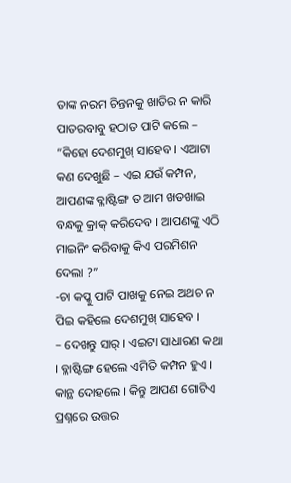ତାଙ୍କ ନରମ ଚିନ୍ତନକୁ ଖାତିର ନ କାରି ପାତରବାବୁ ହଠାତ ପାଟି କଲେ –
“କିହୋ ଦେଶମୁଖ୍ ସାହେବ । ଏଆଟା କଣ ଦେଖୁଛି – ଏଇ ଯଉଁ କମ୍ପନ, ଆପଣଙ୍କ ବ୍ଳାଷ୍ଟିଙ୍ଗ ତ ଆମ ଖଡଖାଇ ବନ୍ଧକୁ କ୍ରାକ୍ କରିଦେବ । ଆପଣଙ୍କୁ ଏଠି ମାଇନିଂ କରିବାକୁ କିଏ ପରମିଶନ ଦେଲା ?”
-ଚା କପ୍କୁ ପାଟି ପାଖକୁ ନେଇ ଅଥଚ ନ ପିଇ କହିଲେ ଦେଶମୁଖ୍ ସାହେବ ।
– ଦେଖନ୍ତୁ ସାର୍ । ଏଇଟା ସାଧାରଣ କଥା । ବ୍ଳାଷ୍ଟିଙ୍ଗ ହେଲେ ଏମିତି କମ୍ପନ ହୁଏ । କାନ୍ଥ ଦୋହଲେ । କିନ୍ତୁ ଆପଣ ଗୋଟିଏ ପ୍ରଶ୍ନରେ ଉତ୍ତର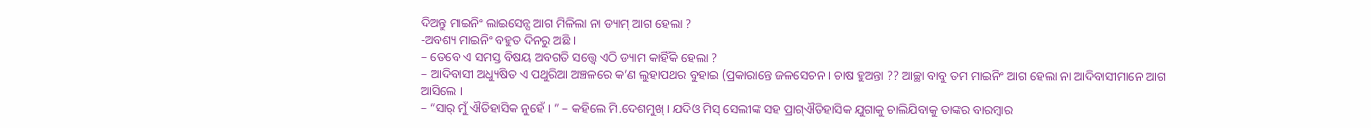ଦିଅନ୍ତୁ ମାଇନିଂ ଲାଇସେନ୍ସ ଆଗ ମିଳିଲା ନା ଡ୍ୟାମ୍ ଆଗ ହେଲା ?
-ଅବଶ୍ୟ ମାଇନିଂ ବହୁତ ଦିନରୁ ଅଛି ।
– ତେବେ ଏ ସମସ୍ତ ବିଷୟ ଅବଗତି ସତ୍ତ୍ୱେ ଏଠି ଡ୍ୟାମ କାହିଁକି ହେଲା ?
– ଆଦିବାସୀ ଅଧ୍ୟୁଷିତ ଏ ପଥୁରିଆ ଅଞ୍ଚଳରେ କ’ଣ ଲୁହାପଥର ବୁହାଇ (ପ୍ରକାରାନ୍ତେ ଜଳସେଚନ । ଚାଷ ହୁଅନ୍ତା ?? ଆଚ୍ଛା ବାବୁ ତମ ମାଇନିଂ ଆଗ ହେଲା ନା ଆଦିବାସୀମାନେ ଆଗ ଆସିଲେ ।
– “ସାର୍ ମୁଁ ଐତିହାସିକ ନୁହେଁ । ” – କହିଲେ ମି.ଦେଶମୁଖ୍ । ଯଦିଓ ମିସ୍ ସେଲୀଙ୍କ ସହ ପ୍ରାଗ୍ଐତିହାସିକ ଯୁଗାକୁ ଚାଲିଯିବାକୁ ତାଙ୍କର ବାରମ୍ବାର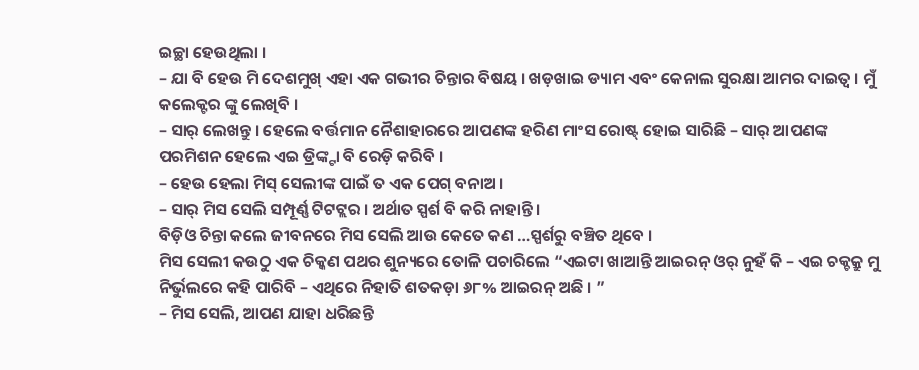ଇଚ୍ଛା ହେଉଥିଲା ।
– ଯା ବି ହେଉ ମି ଦେଶମୁଖ୍ ଏହା ଏକ ଗଭୀର ଚିନ୍ତାର ବିଷୟ । ଖଡ଼ଖାଇ ଡ୍ୟାମ ଏବଂ କେନାଲ ସୁରକ୍ଷା ଆମର ଦାଇତ୍ୱ । ମୁଁ କଲେକ୍ଟର ଙ୍କୁ ଲେଖିବି ।
– ସାର୍ ଲେଖନ୍ତୁ । ହେଲେ ବର୍ତ୍ତମାନ ନୈଶାହାରରେ ଆପଣଙ୍କ ହରିଣ ମାଂସ ରୋଷ୍ଟ୍ ହୋଇ ସାରିଛି – ସାର୍ ଆପଣଙ୍କ ପରମିଶନ ହେଲେ ଏଇ ଡ୍ରିଙ୍କ୍ଟା ବି ରେଡ଼ି କରିବି ।
– ହେଉ ହେଲା ମିସ୍ ସେଲୀଙ୍କ ପାଇଁ ତ ଏକ ପେଗ୍ ବନାଅ ।
– ସାର୍ ମିସ ସେଲି ସମ୍ପୂର୍ଣ୍ଣ ଟିଟଟ୍ଲର । ଅର୍ଥାତ ସ୍ପର୍ଶ ବି କରି ନାହାନ୍ତି ।
ବିଡ଼ିଓ ଚିନ୍ତା କଲେ ଜୀବନରେ ମିସ ସେଲି ଆଉ କେତେ କଣ …ସ୍ପର୍ଶରୁ ବଞ୍ଚିତ ଥିବେ ।
ମିସ ସେଲୀ କଉଠୁ ଏକ ଚିକ୍କଣ ପଥର ଶୁନ୍ୟରେ ତୋଳି ପଚାରିଲେ “ଏଇଟା ଖାଆନ୍ତି ଆଇରନ୍ ଓର୍ ନୁହଁ କି – ଏଇ ଚକ୍ଚକ୍ରୁ ମୁ ନିର୍ଭୁଲରେ କହି ପାରିବି – ଏଥିରେ ନିହାତି ଶତକଡ଼ା ୬୮% ଆଇରନ୍ ଅଛି । ”
– ମିସ ସେଲି, ଆପଣ ଯାହା ଧରିଛନ୍ତି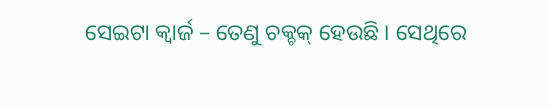ସେଇଟା କ୍ୱାର୍ଜ – ତେଣୁ ଚକ୍ଚକ୍ ହେଉଛି । ସେଥିରେ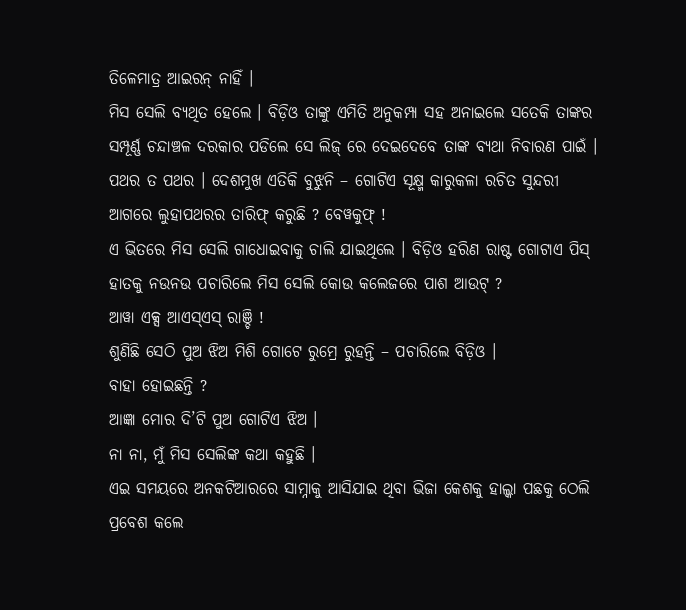ତିଳେମାତ୍ର ଆଇରନ୍ ନାହିଁ ।
ମିସ ସେଲି ବ୍ୟଥିତ ହେଲେ । ବିଡ଼ିଓ ତାଙ୍କୁ ଏମିତି ଅନୁକମ୍ପା ସହ ଅନାଇଲେ ସତେକି ତାଙ୍କର ସମ୍ପୂର୍ଣ୍ଣ ଚନ୍ଦାଞ୍ଚଳ ଦରକାର ପଡିଲେ ସେ ଲିଜ୍ ରେ ଦେଇଦେବେ ତାଙ୍କ ବ୍ୟଥା ନିବାରଣ ପାଇଁ । ପଥର ତ ପଥର । ଦେଶମୁଖ ଏତିକି ବୁଝୁନି – ଗୋଟିଏ ସୂକ୍ଷ୍ମ କାରୁକଳା ରଚିତ ସୁନ୍ଦରୀ ଆଗରେ ଲୁହାପଥରର ତାରିଫ୍ କରୁଛି ? ବେୱକୁଫ୍ !
ଏ ଭିତରେ ମିସ ସେଲି ଗାଧୋଇବାକୁ ଚାଲି ଯାଇଥିଲେ । ବିଡ଼ିଓ ହରିଣ ରାଷ୍ଟ ଗୋଟାଏ ପିସ୍ ହାତକୁ ନଉନଉ ପଚାରିଲେ ମିସ ସେଲି କୋଉ କଲେଜରେ ପାଶ ଆଉଟ୍ ?
ଆୱା ଏକ୍ସ ଆଏସ୍ଏସ୍ ରାଞ୍ଚି !
ଶୁଣିଛି ସେଠି ପୁଅ ଝିଅ ମିଶି ଗୋଟେ ରୁମ୍ରେ ରୁହନ୍ତି – ପଚାରିଲେ ବିଡ଼ିଓ ।
ବାହା ହୋଇଛନ୍ତି ?
ଆଜ୍ଞା ମୋର ଦି’ଟି ପୁଅ ଗୋଟିଏ ଝିଅ ।
ନା ନା, ମୁଁ ମିସ ସେଲିଙ୍କ କଥା କହୁଛି ।
ଏଇ ସମୟରେ ଅନକଟିଆରରେ ସାମ୍ନାକୁ ଆସିଯାଇ ଥିବା ଭିଜା କେଶକୁ ହାଲ୍କା ପଛକୁ ଠେଲି ପ୍ରବେଶ କଲେ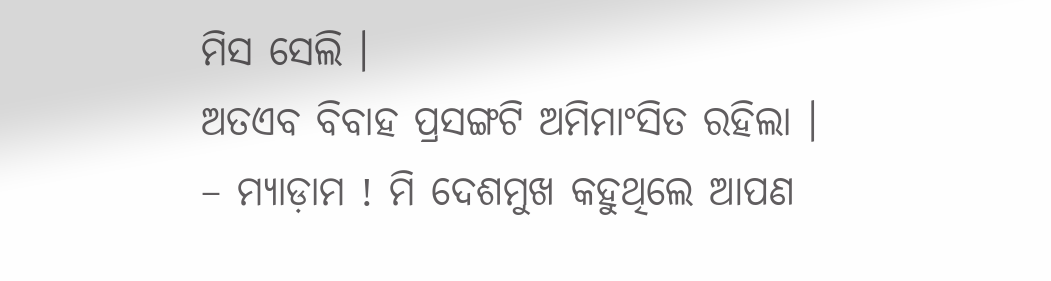ମିସ ସେଲି ।
ଅତଏବ ବିବାହ ପ୍ରସଙ୍ଗଟି ଅମିମାଂସିତ ରହିଲା ।
– ମ୍ୟାଡ଼ାମ ! ମି ଦେଶମୁଖ କହୁଥିଲେ ଆପଣ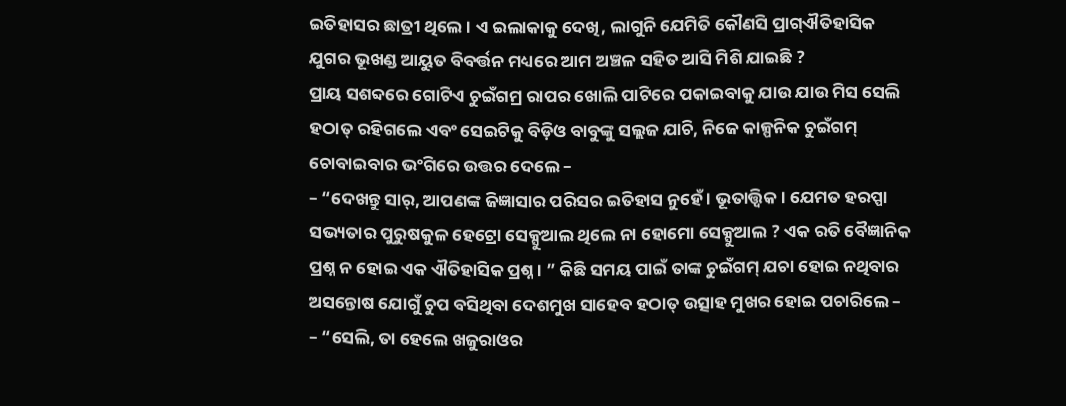ଇତିହାସର ଛାତ୍ରୀ ଥିଲେ । ଏ ଇଲାକାକୁ ଦେଖି, ଲାଗୁନି ଯେମିତି କୌଣସି ପ୍ରାଗ୍ଐତିହାସିକ ଯୁଗର ଭୂଖଣ୍ଡ ଆୟୁତ ବିବର୍ତ୍ତନ ମଧ୍ୟରେ ଆମ ଅଞ୍ଚଳ ସହିତ ଆସି ମିଶି ଯାଇଛି ?
ପ୍ରାୟ ସଶବ୍ଦରେ ଗୋଟିଏ ଚୁଇଁଗମ୍ର ରାପର ଖୋଲି ପାଟିରେ ପକାଇବାକୁ ଯାଉ ଯାଉ ମିସ ସେଲି ହଠାତ୍ ରହିଗଲେ ଏବଂ ସେଇଟିକୁ ବିଡ଼ିଓ ବାବୁଙ୍କୁ ସଲ୍ଲଜ ଯାଚି, ନିଜେ କାଳ୍ପନିକ ଚୁଇଁଗମ୍ ଚୋବାଇବାର ଭଂଗିରେ ଉତ୍ତର ଦେଲେ –
– “ଦେଖନ୍ତୁ ସାର୍, ଆପଣଙ୍କ ଜିଜ୍ଞାସାର ପରିସର ଇତିହାସ ନୁହେଁ । ଭୂତାତ୍ତ୍ୱିକ । ଯେମତ ହରପ୍ପା ସଭ୍ୟତାର ପୁରୁଷକୁଳ ହେଟ୍ରୋ ସେକ୍ସୁଆଲ ଥିଲେ ନା ହୋମୋ ସେକ୍ସୁଆଲ ? ଏକ ରତି ବୈଜ୍ଞାନିକ ପ୍ରଶ୍ନ ନ ହୋଇ ଏକ ଐତିହାସିକ ପ୍ରଶ୍ନ । ” କିଛି ସମୟ ପାଇଁ ତାଙ୍କ ଚୁଇଁଗମ୍ ଯଚା ହୋଇ ନଥିବାର ଅସନ୍ତୋଷ ଯୋଗୁଁ ଚୁପ ବସିଥିବା ଦେଶମୁଖ ସାହେବ ହଠାତ୍ ଉତ୍ସାହ ମୁଖର ହୋଇ ପଚାରିଲେ –
– “ସେଲି, ତା ହେଲେ ଖଜୁରାଓର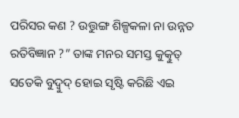ପରିସର କଣ ? ଉତ୍ତୁଙ୍ଗ ଶିଳ୍ପକଳା ନା ଉନ୍ନତ ରତିବିଜ୍ଞାନ ?” ତାଙ୍କ ମନର ସମସ୍ତ କୁତ୍କୁତ୍ ସତେକି ବୁଦ୍ବୁଦ୍ ହୋଇ ସୃଷ୍ଟି କରିଛି ଏଇ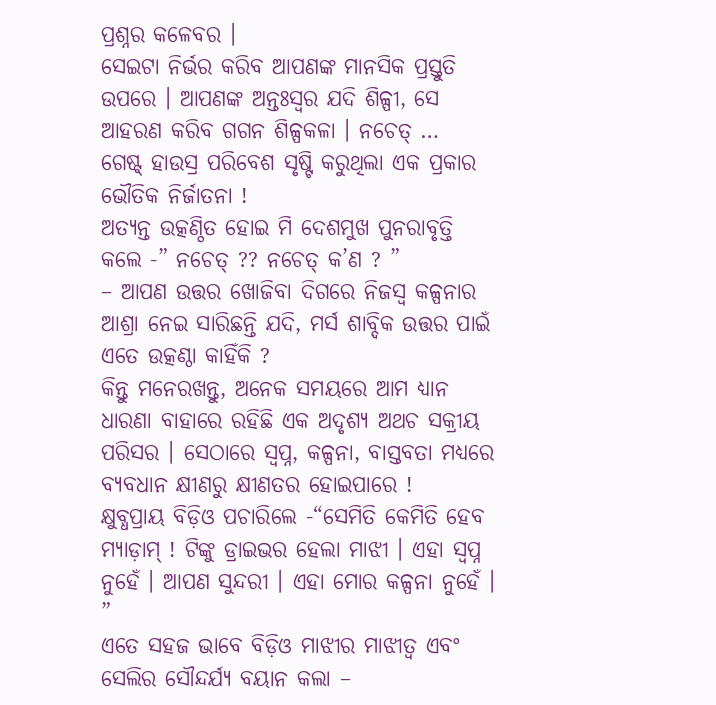ପ୍ରଶ୍ନର କଳେବର ।
ସେଇଟା ନିର୍ଭର କରିବ ଆପଣଙ୍କ ମାନସିକ ପ୍ରସ୍ତୁତି ଉପରେ । ଆପଣଙ୍କ ଅନ୍ତଃସ୍ୱର ଯଦି ଶିଳ୍ପୀ, ସେ ଆହରଣ କରିବ ଗଗନ ଶିଳ୍ପକଳା । ନଚେତ୍ …
ଗେଷ୍ଟ୍ ହାଉସ୍ର ପରିବେଶ ସୃଷ୍ଟି କରୁଥିଲା ଏକ ପ୍ରକାର ଭୌତିକ ନିର୍ଜାତନା !
ଅତ୍ୟନ୍ତ ଉତ୍କଣ୍ଠିତ ହୋଇ ମି ଦେଶମୁଖ ପୁନରାବୃତ୍ତି କଲେ -” ନଚେତ୍ ?? ନଚେତ୍ କ’ଣ ? ”
– ଆପଣ ଉତ୍ତର ଖୋଜିବା ଦିଗରେ ନିଜସ୍ୱ କଳ୍ପନାର ଆଶ୍ରା ନେଇ ସାରିଛନ୍ତି ଯଦି, ମର୍ସ ଶାବ୍ଦିକ ଉତ୍ତର ପାଇଁ ଏତେ ଉତ୍କଣ୍ଠା କାହିଁକି ?
କିନ୍ତୁ ମନେରଖନ୍ତୁ, ଅନେକ ସମୟରେ ଆମ ଧ୍ୟାନ ଧାରଣା ବାହାରେ ରହିଛି ଏକ ଅଦୃଶ୍ୟ ଅଥଚ ସକ୍ରୀୟ ପରିସର । ସେଠାରେ ସ୍ୱପ୍ନ, କଳ୍ପନା, ବାସ୍ତବତା ମଧ୍ୟରେ ବ୍ୟବଧାନ କ୍ଷୀଣରୁ କ୍ଷୀଣତର ହୋଇପାରେ !
କ୍ଷୁବ୍ଧପ୍ରାୟ ବିଡ଼ିଓ ପଚାରିଲେ -“ସେମିତି କେମିତି ହେବ ମ୍ୟାଡ଼ାମ୍ ! ଟିଙ୍କୁ ଡ୍ରାଇଭର ହେଲା ମାଝୀ । ଏହା ସ୍ୱପ୍ନ ନୁହେଁ । ଆପଣ ସୁନ୍ଦରୀ । ଏହା ମୋର କଳ୍ପନା ନୁହେଁ । ”
ଏତେ ସହଜ ଭାବେ ବିଡ଼ିଓ ମାଝୀର ମାଝୀତ୍ୱ ଏବଂ ସେଲିର ସୌନ୍ଦର୍ଯ୍ୟ ବୟାନ କଲା –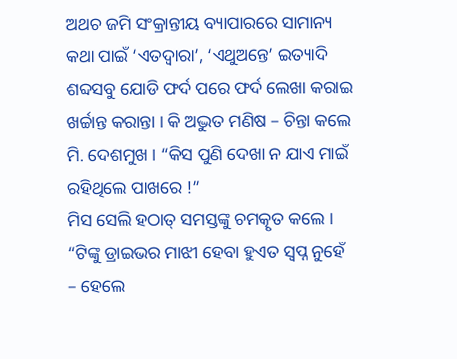ଅଥଚ ଜମି ସଂକ୍ରାନ୍ତୀୟ ବ୍ୟାପାରରେ ସାମାନ୍ୟ କଥା ପାଇଁ ‘ଏତଦ୍ୱାରା’, ‘ଏଥୁଅନ୍ତେ’ ଇତ୍ୟାଦି ଶବ୍ଦସବୁ ଯୋଡି ଫର୍ଦ ପରେ ଫର୍ଦ ଲେଖା କରାଇ ଖର୍ଚ୍ଚାନ୍ତ କରାନ୍ତା । କି ଅଦ୍ଭୁତ ମଣିଷ – ଚିନ୍ତା କଲେ ମି. ଦେଶମୁଖ । “କିସ ପୁଣି ଦେଖା ନ ଯାଏ ମାଇଁ ରହିଥିଲେ ପାଖରେ !”
ମିସ ସେଲି ହଠାତ୍ ସମସ୍ତଙ୍କୁ ଚମତ୍କୃତ କଲେ ।
“ଟିଙ୍କୁ ଡ୍ରାଇଭର ମାଝୀ ହେବା ହୁଏତ ସ୍ୱପ୍ନ ନୁହେଁ – ହେଲେ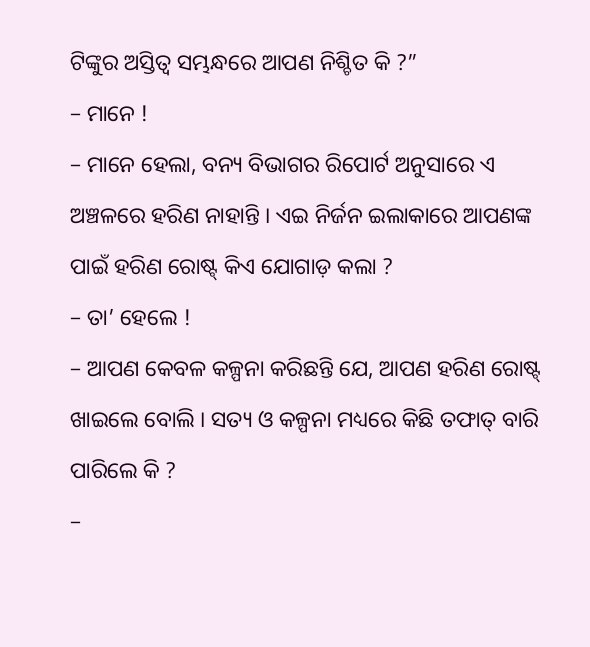ଟିଙ୍କୁର ଅସ୍ତିତ୍ୱ ସମ୍ଭନ୍ଧରେ ଆପଣ ନିଶ୍ଚିତ କି ?”
– ମାନେ !
– ମାନେ ହେଲା, ବନ୍ୟ ବିଭାଗର ରିପୋର୍ଟ ଅନୁସାରେ ଏ ଅଞ୍ଚଳରେ ହରିଣ ନାହାନ୍ତି । ଏଇ ନିର୍ଜନ ଇଲାକାରେ ଆପଣଙ୍କ ପାଇଁ ହରିଣ ରୋଷ୍ଟ୍ କିଏ ଯୋଗାଡ଼ କଲା ?
– ତା’ ହେଲେ !
– ଆପଣ କେବଳ କଳ୍ପନା କରିଛନ୍ତି ଯେ, ଆପଣ ହରିଣ ରୋଷ୍ଟ୍ ଖାଇଲେ ବୋଲି । ସତ୍ୟ ଓ କଳ୍ପନା ମଧ୍ୟରେ କିଛି ତଫାତ୍ ବାରି ପାରିଲେ କି ?
–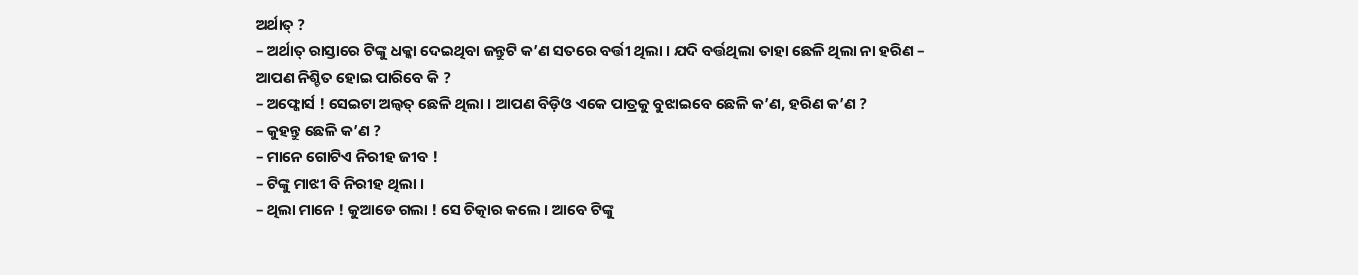ଅର୍ଥାତ୍ ?
– ଅର୍ଥାତ୍ ରାସ୍ତାରେ ଟିଙ୍କୁ ଧକ୍କା ଦେଇଥିବା ଜନ୍ତୁଟି କ’ଣ ସତରେ ବର୍ତ୍ତୀ ଥିଲା । ଯଦି ବର୍ତ୍ତଥିଲା ତାହା ଛେଳି ଥିଲା ନା ହରିଣ – ଆପଣ ନିଶ୍ଚିତ ହୋଇ ପାରିବେ କି ?
– ଅଫ୍କୋର୍ସ ! ସେଇଟା ଅଲ୍ବତ୍ ଛେଳି ଥିଲା । ଆପଣ ବିଡ଼ିଓ ଏକେ ପାତ୍ରକୁ ବୁଝାଇବେ ଛେଳି କ’ଣ, ହରିଣ କ’ଣ ?
– କୁହନ୍ତୁ ଛେଳି କ’ଣ ?
– ମାନେ ଗୋଟିଏ ନିରୀହ ଜୀବ !
– ଟିଙ୍କୁ ମାଝୀ ବି ନିରୀହ ଥିଲା ।
– ଥିଲା ମାନେ ! କୁଆଡେ ଗଲା ! ସେ ଚିତ୍କାର କଲେ । ଆବେ ଟିଙ୍କୁ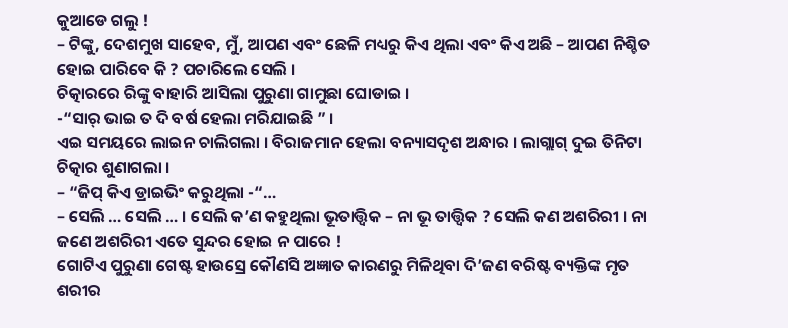କୁଆଡେ ଗଲୁ !
– ଟିଙ୍କୁ, ଦେଶମୁଖ ସାହେବ, ମୁଁ, ଆପଣ ଏବଂ ଛେଳି ମଧ୍ୟରୁ କିଏ ଥିଲା ଏବଂ କିଏ ଅଛି – ଆପଣ ନିଶ୍ଚିତ ହୋଇ ପାରିବେ କି ? ପଚାରିଲେ ସେଲି ।
ଚିତ୍କାରରେ ରିଙ୍କୁ ବାହାରି ଆସିଲା ପୁରୁଣା ଗାମୁଛା ଘୋଡାଇ ।
-“ସାର୍ ଭାଇ ତ ଦି ବର୍ଷ ହେଲା ମରିଯାଇଛି ” ।
ଏଇ ସମୟରେ ଲାଇନ ଚାଲିଗଲା । ବିରାଜମାନ ହେଲା ବନ୍ୟାସଦୃଶ ଅନ୍ଧାର । ଲାଗ୍ଲାଗ୍ ଦୁଇ ତିନିଟା ଚିତ୍କାର ଶୁଣାଗଲା ।
– “ଜିପ୍ କିଏ ଡ୍ରାଇଭିଂ କରୁଥିଲା -“…
– ସେଲି … ସେଲି … । ସେଲି କ’ଣ କହୁଥିଲା ଭୂତାତ୍ତ୍ୱିକ – ନା ଭୂ ତାତ୍ତ୍ୱିକ ? ସେଲି କଣ ଅଶରିରୀ । ନା ଜଣେ ଅଶରିରୀ ଏତେ ସୁନ୍ଦର ହୋଇ ନ ପାରେ !
ଗୋଟିଏ ପୁରୁଣା ଗେଷ୍ଟ ହାଉସ୍ରେ କୌଣସି ଅଜ୍ଞାତ କାରଣରୁ ମିଳିଥିବା ଦି’ଜଣ ବରିଷ୍ଟ ବ୍ୟକ୍ତିଙ୍କ ମୃତ ଶରୀର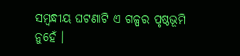ସମ୍ବନ୍ଧୀୟ ଘଟଣାଟି ଏ ଗଳ୍ପର ପୃଷ୍ଠଭୂମି ନୁହେଁ ।